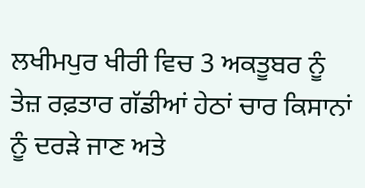ਲਖੀਮਪੁਰ ਖੀਰੀ ਵਿਚ 3 ਅਕਤੂਬਰ ਨੂੰ ਤੇਜ਼ ਰਫ਼ਤਾਰ ਗੱਡੀਆਂ ਹੇਠਾਂ ਚਾਰ ਕਿਸਾਨਾਂ ਨੂੰ ਦਰੜੇ ਜਾਣ ਅਤੇ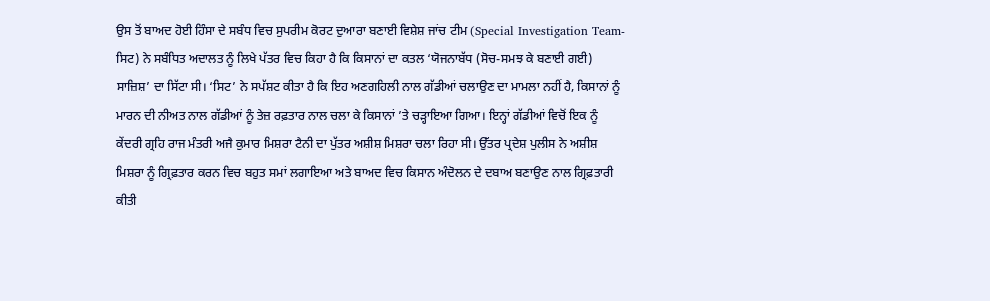ਉਸ ਤੋਂ ਬਾਅਦ ਹੋਈ ਹਿੰਸਾ ਦੇ ਸਬੰਧ ਵਿਚ ਸੁਪਰੀਮ ਕੋਰਟ ਦੁਆਰਾ ਬਣਾਈ ਵਿਸ਼ੇਸ਼ ਜਾਂਚ ਟੀਮ (Special Investigation Team-ਸਿਟ) ਨੇ ਸਬੰਧਿਤ ਅਦਾਲਤ ਨੂੰ ਲਿਖੇ ਪੱਤਰ ਵਿਚ ਕਿਹਾ ਹੈ ਕਿ ਕਿਸਾਨਾਂ ਦਾ ਕਤਲ ‘ਯੋਜਨਾਬੱਧ (ਸੋਚ-ਸਮਝ ਕੇ ਬਣਾਈ ਗਈ) ਸਾਜ਼ਿਸ਼’ ਦਾ ਸਿੱਟਾ ਸੀ। ‘ਸਿਟ’ ਨੇ ਸਪੱਸ਼ਟ ਕੀਤਾ ਹੈ ਕਿ ਇਹ ਅਣਗਹਿਲੀ ਨਾਲ ਗੱਡੀਆਂ ਚਲਾਉਣ ਦਾ ਮਾਮਲਾ ਨਹੀਂ ਹੈ, ਕਿਸਾਨਾਂ ਨੂੰ ਮਾਰਨ ਦੀ ਨੀਅਤ ਨਾਲ ਗੱਡੀਆਂ ਨੂੰ ਤੇਜ਼ ਰਫ਼ਤਾਰ ਨਾਲ ਚਲਾ ਕੇ ਕਿਸਾਨਾਂ ’ਤੇ ਚੜ੍ਹਾਇਆ ਗਿਆ। ਇਨ੍ਹਾਂ ਗੱਡੀਆਂ ਵਿਚੋਂ ਇਕ ਨੂੰ ਕੇਂਦਰੀ ਗ੍ਰਹਿ ਰਾਜ ਮੰਤਰੀ ਅਜੈ ਕੁਮਾਰ ਮਿਸ਼ਰਾ ਟੈਨੀ ਦਾ ਪੁੱਤਰ ਅਸ਼ੀਸ਼ ਮਿਸ਼ਰਾ ਚਲਾ ਰਿਹਾ ਸੀ। ਉੱਤਰ ਪ੍ਰਦੇਸ਼ ਪੁਲੀਸ ਨੇ ਅਸ਼ੀਸ਼ ਮਿਸ਼ਰਾ ਨੂੰ ਗ੍ਰਿਫ਼ਤਾਰ ਕਰਨ ਵਿਚ ਬਹੁਤ ਸਮਾਂ ਲਗਾਇਆ ਅਤੇ ਬਾਅਦ ਵਿਚ ਕਿਸਾਨ ਅੰਦੋਲਨ ਦੇ ਦਬਾਅ ਬਣਾਉਣ ਨਾਲ ਗ੍ਰਿਫ਼ਤਾਰੀ ਕੀਤੀ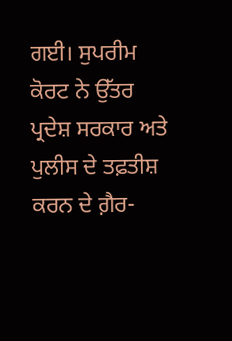ਗਈ। ਸੁਪਰੀਮ ਕੋਰਟ ਨੇ ਉੱਤਰ ਪ੍ਰਦੇਸ਼ ਸਰਕਾਰ ਅਤੇ ਪੁਲੀਸ ਦੇ ਤਫ਼ਤੀਸ਼ ਕਰਨ ਦੇ ਗ਼ੈਰ-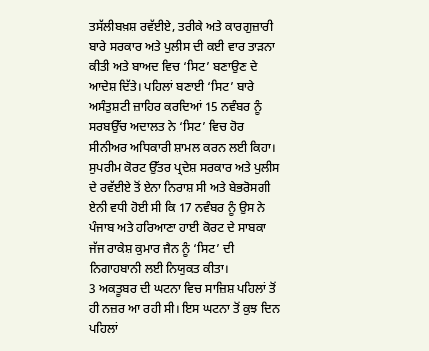ਤਸੱਲੀਬਖ਼ਸ਼ ਰਵੱਈਏ, ਤਰੀਕੇ ਅਤੇ ਕਾਰਗੁਜ਼ਾਰੀ ਬਾਰੇ ਸਰਕਾਰ ਅਤੇ ਪੁਲੀਸ ਦੀ ਕਈ ਵਾਰ ਤਾੜਨਾ ਕੀਤੀ ਅਤੇ ਬਾਅਦ ਵਿਚ ‘ਸਿਟ’ ਬਣਾਉਣ ਦੇ ਆਦੇਸ਼ ਦਿੱਤੇ। ਪਹਿਲਾਂ ਬਣਾਈ ‘ਸਿਟ’ ਬਾਰੇ ਅਸੰਤੁਸ਼ਟੀ ਜ਼ਾਹਿਰ ਕਰਦਿਆਂ 15 ਨਵੰਬਰ ਨੂੰ ਸਰਬਉੱਚ ਅਦਾਲਤ ਨੇ ‘ਸਿਟ’ ਵਿਚ ਹੋਰ ਸੀਨੀਅਰ ਅਧਿਕਾਰੀ ਸ਼ਾਮਲ ਕਰਨ ਲਈ ਕਿਹਾ। ਸੁਪਰੀਮ ਕੋਰਟ ਉੱਤਰ ਪ੍ਰਦੇਸ਼ ਸਰਕਾਰ ਅਤੇ ਪੁਲੀਸ ਦੇ ਰਵੱਈਏ ਤੋਂ ਏਨਾ ਨਿਰਾਸ਼ ਸੀ ਅਤੇ ਬੇਭਰੋਸਗੀ ਏਨੀ ਵਧੀ ਹੋਈ ਸੀ ਕਿ 17 ਨਵੰਬਰ ਨੂੰ ਉਸ ਨੇ ਪੰਜਾਬ ਅਤੇ ਹਰਿਆਣਾ ਹਾਈ ਕੋਰਟ ਦੇ ਸਾਬਕਾ ਜੱਜ ਰਾਕੇਸ਼ ਕੁਮਾਰ ਜੈਨ ਨੂੰ ‘ਸਿਟ’ ਦੀ ਨਿਗਾਹਬਾਨੀ ਲਈ ਨਿਯੁਕਤ ਕੀਤਾ।
3 ਅਕਤੂਬਰ ਦੀ ਘਟਨਾ ਵਿਚ ਸਾਜ਼ਿਸ਼ ਪਹਿਲਾਂ ਤੋਂ ਹੀ ਨਜ਼ਰ ਆ ਰਹੀ ਸੀ। ਇਸ ਘਟਨਾ ਤੋਂ ਕੁਝ ਦਿਨ ਪਹਿਲਾਂ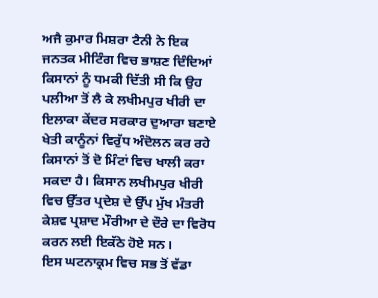ਅਜੈ ਕੁਮਾਰ ਮਿਸ਼ਰਾ ਟੈਨੀ ਨੇ ਇਕ ਜਨਤਕ ਮੀਟਿੰਗ ਵਿਚ ਭਾਸ਼ਣ ਦਿੰਦਿਆਂ ਕਿਸਾਨਾਂ ਨੂੰ ਧਮਕੀ ਦਿੱਤੀ ਸੀ ਕਿ ਉਹ ਪਲੀਆ ਤੋਂ ਲੈ ਕੇ ਲਖੀਮਪੁਰ ਖੀਰੀ ਦਾ ਇਲਾਕਾ ਕੇਂਦਰ ਸਰਕਾਰ ਦੁਆਰਾ ਬਣਾਏ ਖੇਤੀ ਕਾਨੂੰਨਾਂ ਵਿਰੁੱਧ ਅੰਦੋਲਨ ਕਰ ਰਹੇ ਕਿਸਾਨਾਂ ਤੋਂ ਦੋ ਮਿੰਟਾਂ ਵਿਚ ਖਾਲੀ ਕਰਾ ਸਕਦਾ ਹੈ। ਕਿਸਾਨ ਲਖੀਮਪੁਰ ਖੀਰੀ ਵਿਚ ਉੱਤਰ ਪ੍ਰਦੇਸ਼ ਦੇ ਉੱਪ ਮੁੱਖ ਮੰਤਰੀ ਕੇਸ਼ਵ ਪ੍ਰਸ਼ਾਦ ਮੌਰੀਆ ਦੇ ਦੌਰੇ ਦਾ ਵਿਰੋਧ ਕਰਨ ਲਈ ਇਕੱਠੇ ਹੋਏ ਸਨ।
ਇਸ ਘਟਨਾਕ੍ਰਮ ਵਿਚ ਸਭ ਤੋਂ ਵੱਡਾ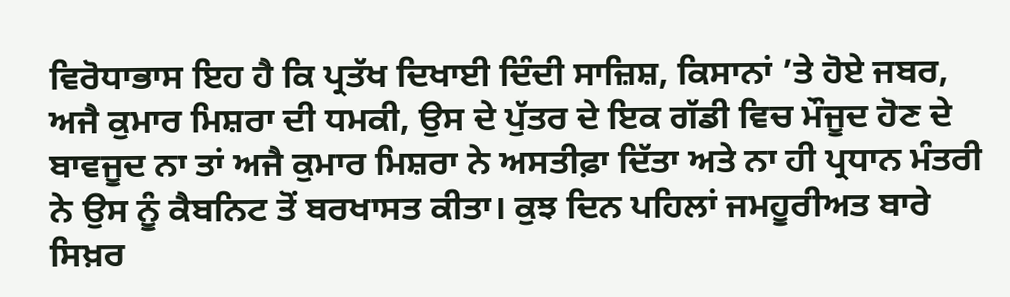ਵਿਰੋਧਾਭਾਸ ਇਹ ਹੈ ਕਿ ਪ੍ਰਤੱਖ ਦਿਖਾਈ ਦਿੰਦੀ ਸਾਜ਼ਿਸ਼, ਕਿਸਾਨਾਂ ’ਤੇ ਹੋਏ ਜਬਰ, ਅਜੈ ਕੁਮਾਰ ਮਿਸ਼ਰਾ ਦੀ ਧਮਕੀ, ਉਸ ਦੇ ਪੁੱਤਰ ਦੇ ਇਕ ਗੱਡੀ ਵਿਚ ਮੌਜੂਦ ਹੋਣ ਦੇ ਬਾਵਜੂਦ ਨਾ ਤਾਂ ਅਜੈ ਕੁਮਾਰ ਮਿਸ਼ਰਾ ਨੇ ਅਸਤੀਫ਼ਾ ਦਿੱਤਾ ਅਤੇ ਨਾ ਹੀ ਪ੍ਰਧਾਨ ਮੰਤਰੀ ਨੇ ਉਸ ਨੂੰ ਕੈਬਨਿਟ ਤੋਂ ਬਰਖਾਸਤ ਕੀਤਾ। ਕੁਝ ਦਿਨ ਪਹਿਲਾਂ ਜਮਹੂਰੀਅਤ ਬਾਰੇ ਸਿਖ਼ਰ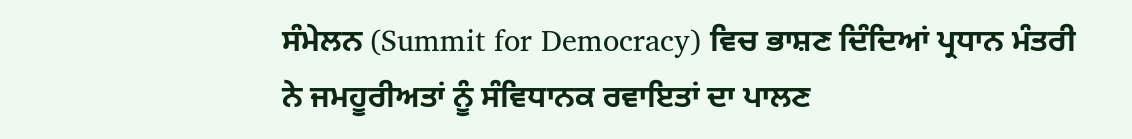ਸੰਮੇਲਨ (Summit for Democracy) ਵਿਚ ਭਾਸ਼ਣ ਦਿੰਦਿਆਂ ਪ੍ਰਧਾਨ ਮੰਤਰੀ ਨੇ ਜਮਹੂਰੀਅਤਾਂ ਨੂੰ ਸੰਵਿਧਾਨਕ ਰਵਾਇਤਾਂ ਦਾ ਪਾਲਣ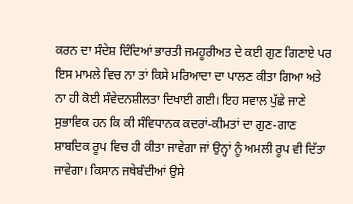ਕਰਨ ਦਾ ਸੰਦੇਸ਼ ਦਿੰਦਿਆਂ ਭਾਰਤੀ ਜਮਹੂਰੀਅਤ ਦੇ ਕਈ ਗੁਣ ਗਿਣਾਏ ਪਰ ਇਸ ਮਾਮਲੇ ਵਿਚ ਨਾ ਤਾਂ ਕਿਸੇ ਮਰਿਆਦਾ ਦਾ ਪਾਲਣ ਕੀਤਾ ਗਿਆ ਅਤੇ ਨਾ ਹੀ ਕੋਈ ਸੰਵੇਦਨਸ਼ੀਲਤਾ ਦਿਖਾਈ ਗਈ। ਇਹ ਸਵਾਲ ਪੁੱਛੇ ਜਾਣੇ ਸੁਭਾਵਿਕ ਹਨ ਕਿ ਕੀ ਸੰਵਿਧਾਨਕ ਕਦਰਾਂ-ਕੀਮਤਾਂ ਦਾ ਗੁਣ-ਗਾਣ ਸ਼ਾਬਦਿਕ ਰੂਪ ਵਿਚ ਹੀ ਕੀਤਾ ਜਾਵੇਗਾ ਜਾਂ ਉਨ੍ਹਾਂ ਨੂੰ ਅਮਲੀ ਰੂਪ ਵੀ ਦਿੱਤਾ ਜਾਵੇਗਾ। ਕਿਸਾਨ ਜਥੇਬੰਦੀਆਂ ਉਸੇ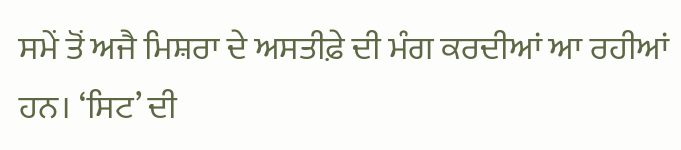ਸਮੇਂ ਤੋਂ ਅਜੈ ਮਿਸ਼ਰਾ ਦੇ ਅਸਤੀਫ਼ੇ ਦੀ ਮੰਗ ਕਰਦੀਆਂ ਆ ਰਹੀਆਂ ਹਨ। ‘ਸਿਟ’ ਦੀ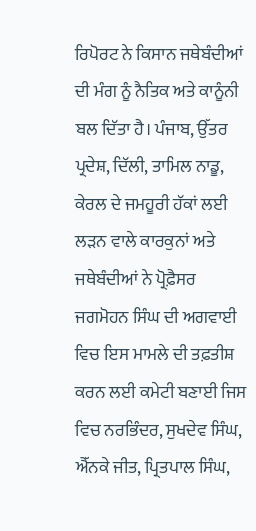ਰਿਪੋਰਟ ਨੇ ਕਿਸਾਨ ਜਥੇਬੰਦੀਆਂ ਦੀ ਮੰਗ ਨੂੰ ਨੈਤਿਕ ਅਤੇ ਕਾਨੂੰਨੀ ਬਲ ਦਿੱਤਾ ਹੈ। ਪੰਜਾਬ, ਉੱਤਰ ਪ੍ਰਦੇਸ਼, ਦਿੱਲੀ, ਤਾਮਿਲ ਨਾਡੂ, ਕੇਰਲ ਦੇ ਜਮਹੂਰੀ ਹੱਕਾਂ ਲਈ ਲੜਨ ਵਾਲੇ ਕਾਰਕੁਨਾਂ ਅਤੇ ਜਥੇਬੰਦੀਆਂ ਨੇ ਪ੍ਰੋਫ਼ੈਸਰ ਜਗਮੋਹਨ ਸਿੰਘ ਦੀ ਅਗਵਾਈ ਵਿਚ ਇਸ ਮਾਮਲੇ ਦੀ ਤਫ਼ਤੀਸ਼ ਕਰਨ ਲਈ ਕਮੇਟੀ ਬਣਾਈ ਜਿਸ ਵਿਚ ਨਰਭਿੰਦਰ, ਸੁਖਦੇਵ ਸਿੰਘ, ਐੱਨਕੇ ਜੀਤ, ਪ੍ਰਿਤਪਾਲ ਸਿੰਘ,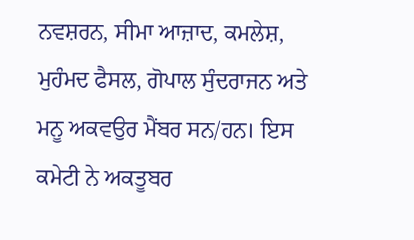ਨਵਸ਼ਰਨ, ਸੀਮਾ ਆਜ਼ਾਦ, ਕਮਲੇਸ਼, ਮੁਹੰਮਦ ਫੈਸਲ, ਗੋਪਾਲ ਸੁੰਦਰਾਜਨ ਅਤੇ ਮਨੂ ਅਕਵਉਰ ਮੈਂਬਰ ਸਨ/ਹਨ। ਇਸ ਕਮੇਟੀ ਨੇ ਅਕਤੂਬਰ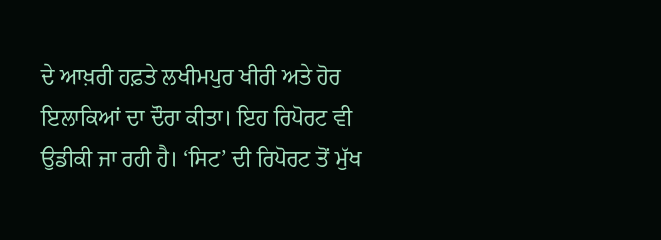ਦੇ ਆਖ਼ਰੀ ਹਫ਼ਤੇ ਲਖੀਮਪੁਰ ਖੀਰੀ ਅਤੇ ਹੋਰ ਇਲਾਕਿਆਂ ਦਾ ਦੌਰਾ ਕੀਤਾ। ਇਹ ਰਿਪੋਰਟ ਵੀ ਉਡੀਕੀ ਜਾ ਰਹੀ ਹੈ। ‘ਸਿਟ’ ਦੀ ਰਿਪੋਰਟ ਤੋਂ ਮੁੱਖ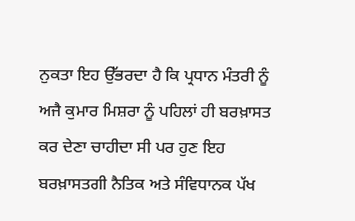ਨੁਕਤਾ ਇਹ ਉੱਭਰਦਾ ਹੈ ਕਿ ਪ੍ਰਧਾਨ ਮੰਤਰੀ ਨੂੰ ਅਜੈ ਕੁਮਾਰ ਮਿਸ਼ਰਾ ਨੂੰ ਪਹਿਲਾਂ ਹੀ ਬਰਖ਼ਾਸਤ ਕਰ ਦੇਣਾ ਚਾਹੀਦਾ ਸੀ ਪਰ ਹੁਣ ਇਹ ਬਰਖ਼ਾਸਤਗੀ ਨੈਤਿਕ ਅਤੇ ਸੰਵਿਧਾਨਕ ਪੱਖ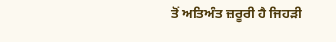ਤੋਂ ਅਤਿਅੰਤ ਜ਼ਰੂਰੀ ਹੈ ਜਿਹੜੀ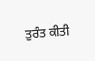ਤੁਰੰਤ ਕੀਤੀ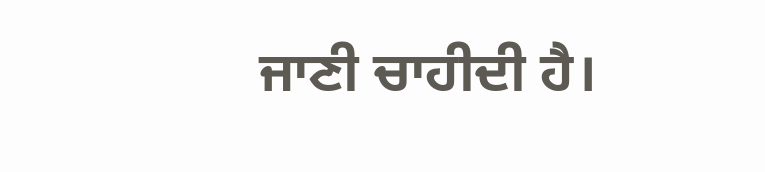ਜਾਣੀ ਚਾਹੀਦੀ ਹੈ।